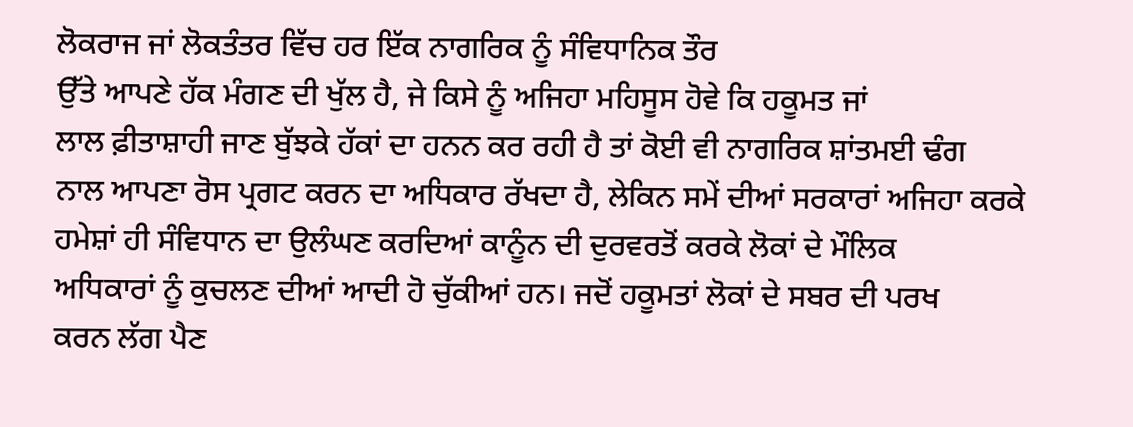ਲੋਕਰਾਜ ਜਾਂ ਲੋਕਤੰਤਰ ਵਿੱਚ ਹਰ ਇੱਕ ਨਾਗਰਿਕ ਨੂੰ ਸੰਵਿਧਾਨਿਕ ਤੌਰ
ਉੱਤੇ ਆਪਣੇ ਹੱਕ ਮੰਗਣ ਦੀ ਖੁੱਲ ਹੈ, ਜੇ ਕਿਸੇ ਨੂੰ ਅਜਿਹਾ ਮਹਿਸੂਸ ਹੋਵੇ ਕਿ ਹਕੂਮਤ ਜਾਂ
ਲਾਲ ਫ਼ੀਤਾਸ਼ਾਹੀ ਜਾਣ ਬੁੱਝਕੇ ਹੱਕਾਂ ਦਾ ਹਨਨ ਕਰ ਰਹੀ ਹੈ ਤਾਂ ਕੋਈ ਵੀ ਨਾਗਰਿਕ ਸ਼ਾਂਤਮਈ ਢੰਗ
ਨਾਲ ਆਪਣਾ ਰੋਸ ਪ੍ਰਗਟ ਕਰਨ ਦਾ ਅਧਿਕਾਰ ਰੱਖਦਾ ਹੈ, ਲੇਕਿਨ ਸਮੇਂ ਦੀਆਂ ਸਰਕਾਰਾਂ ਅਜਿਹਾ ਕਰਕੇ
ਹਮੇਸ਼ਾਂ ਹੀ ਸੰਵਿਧਾਨ ਦਾ ਉਲੰਘਣ ਕਰਦਿਆਂ ਕਾਨੂੰਨ ਦੀ ਦੁਰਵਰਤੋਂ ਕਰਕੇ ਲੋਕਾਂ ਦੇ ਮੌਲਿਕ
ਅਧਿਕਾਰਾਂ ਨੂੰ ਕੁਚਲਣ ਦੀਆਂ ਆਦੀ ਹੋ ਚੁੱਕੀਆਂ ਹਨ। ਜਦੋਂ ਹਕੂਮਤਾਂ ਲੋਕਾਂ ਦੇ ਸਬਰ ਦੀ ਪਰਖ
ਕਰਨ ਲੱਗ ਪੈਣ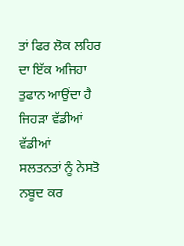ਤਾਂ ਫਿਰ ਲੋਕ ਲਹਿਰ ਦਾ ਇੱਕ ਅਜਿਹਾ ਤੁਫਾਨ ਆਉਂਦਾ ਹੈ ਜਿਹੜਾ ਵੱਡੀਆਂ ਵੱਡੀਆਂ
ਸਲਤਨਤਾਂ ਨੂੰ ਨੇਸਤੋ ਨਬੂਦ ਕਰ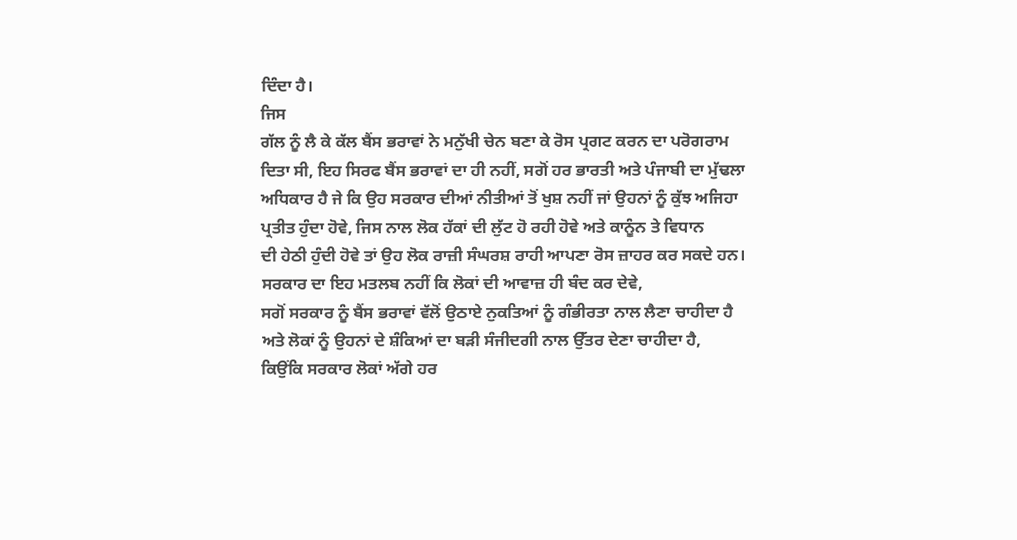ਦਿੰਦਾ ਹੈ।
ਜਿਸ
ਗੱਲ ਨੂੰ ਲੈ ਕੇ ਕੱਲ ਬੈਂਸ ਭਰਾਵਾਂ ਨੇ ਮਨੁੱਖੀ ਚੇਨ ਬਣਾ ਕੇ ਰੋਸ ਪ੍ਰਗਟ ਕਰਨ ਦਾ ਪਰੋਗਰਾਮ
ਦਿਤਾ ਸੀ, ਇਹ ਸਿਰਫ ਬੈਂਸ ਭਰਾਵਾਂ ਦਾ ਹੀ ਨਹੀਂ, ਸਗੋਂ ਹਰ ਭਾਰਤੀ ਅਤੇ ਪੰਜਾਬੀ ਦਾ ਮੁੱਢਲਾ
ਅਧਿਕਾਰ ਹੈ ਜੇ ਕਿ ਉਹ ਸਰਕਾਰ ਦੀਆਂ ਨੀਤੀਆਂ ਤੋਂ ਖੁਸ਼ ਨਹੀਂ ਜਾਂ ਉਹਨਾਂ ਨੂੰ ਕੁੱਝ ਅਜਿਹਾ
ਪ੍ਰਤੀਤ ਹੁੰਦਾ ਹੋਵੇ, ਜਿਸ ਨਾਲ ਲੋਕ ਹੱਕਾਂ ਦੀ ਲੁੱਟ ਹੋ ਰਹੀ ਹੋਵੇ ਅਤੇ ਕਾਨੂੰਨ ਤੇ ਵਿਧਾਨ
ਦੀ ਹੇਠੀ ਹੁੰਦੀ ਹੋਵੇ ਤਾਂ ਉਹ ਲੋਕ ਰਾਜ਼ੀ ਸੰਘਰਸ਼ ਰਾਹੀ ਆਪਣਾ ਰੋਸ ਜ਼ਾਹਰ ਕਰ ਸਕਦੇ ਹਨ।
ਸਰਕਾਰ ਦਾ ਇਹ ਮਤਲਬ ਨਹੀਂ ਕਿ ਲੋਕਾਂ ਦੀ ਆਵਾਜ਼ ਹੀ ਬੰਦ ਕਰ ਦੇਵੇ,
ਸਗੋਂ ਸਰਕਾਰ ਨੂੰ ਬੈਂਸ ਭਰਾਵਾਂ ਵੱਲੋਂ ਉਠਾਏ ਨੁਕਤਿਆਂ ਨੂੰ ਗੰਭੀਰਤਾ ਨਾਲ ਲੈਣਾ ਚਾਹੀਦਾ ਹੈ
ਅਤੇ ਲੋਕਾਂ ਨੂੰ ਉਹਨਾਂ ਦੇ ਸ਼ੰਕਿਆਂ ਦਾ ਬੜੀ ਸੰਜੀਦਗੀ ਨਾਲ ਉੱਤਰ ਦੇਣਾ ਚਾਹੀਦਾ ਹੈ,
ਕਿਉਂਕਿ ਸਰਕਾਰ ਲੋਕਾਂ ਅੱਗੇ ਹਰ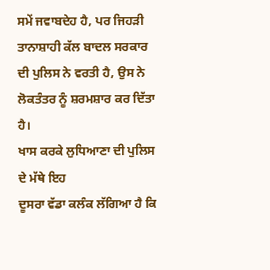ਸਮੇਂ ਜਵਾਬਦੇਹ ਹੈ, ਪਰ ਜਿਹੜੀ ਤਾਨਾਸ਼ਾਹੀ ਕੱਲ ਬਾਦਲ ਸਰਕਾਰ
ਦੀ ਪੁਲਿਸ ਨੇ ਵਰਤੀ ਹੈ, ਉਸ ਨੇ ਲੋਕਤੰਤਰ ਨੂੰ ਸ਼ਰਮਸ਼ਾਰ ਕਰ ਦਿੱਤਾ ਹੈ।
ਖਾਸ ਕਰਕੇ ਲੁਧਿਆਣਾ ਦੀ ਪੁਲਿਸ ਦੇ ਮੱਥੇ ਇਹ
ਦੂਸਰਾ ਵੱਡਾ ਕਲੰਕ ਲੱਗਿਆ ਹੈ ਕਿ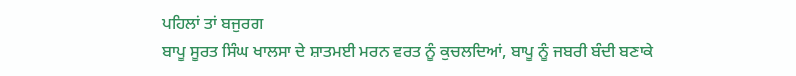ਪਹਿਲਾਂ ਤਾਂ ਬਜੁਰਗ
ਬਾਪੂ ਸੂਰਤ ਸਿੰਘ ਖਾਲਸਾ ਦੇ ਸ਼ਾਤਮਈ ਮਰਨ ਵਰਤ ਨੂੰ ਕੁਚਲਦਿਆਂ, ਬਾਪੂ ਨੂੰ ਜਬਰੀ ਬੰਦੀ ਬਣਾਕੇ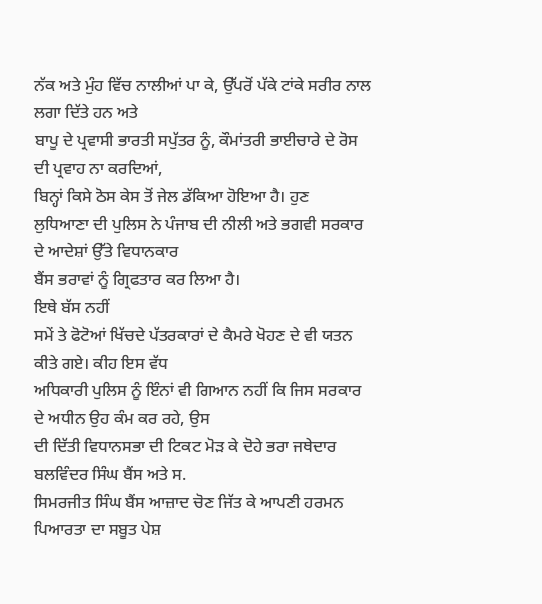ਨੱਕ ਅਤੇ ਮੁੰਹ ਵਿੱਚ ਨਾਲੀਆਂ ਪਾ ਕੇ, ਉੱਪਰੋਂ ਪੱਕੇ ਟਾਂਕੇ ਸਰੀਰ ਨਾਲ ਲਗਾ ਦਿੱਤੇ ਹਨ ਅਤੇ
ਬਾਪੂ ਦੇ ਪ੍ਰਵਾਸੀ ਭਾਰਤੀ ਸਪੁੱਤਰ ਨੂੰ, ਕੌਮਾਂਤਰੀ ਭਾਈਚਾਰੇ ਦੇ ਰੋਸ ਦੀ ਪ੍ਰਵਾਹ ਨਾ ਕਰਦਿਆਂ,
ਬਿਨ੍ਹਾਂ ਕਿਸੇ ਠੋਸ ਕੇਸ ਤੋਂ ਜੇਲ ਡੱਕਿਆ ਹੋਇਆ ਹੈ। ਹੁਣ
ਲੁਧਿਆਣਾ ਦੀ ਪੁਲਿਸ ਨੇ ਪੰਜਾਬ ਦੀ ਨੀਲੀ ਅਤੇ ਭਗਵੀ ਸਰਕਾਰ ਦੇ ਆਦੇਸ਼ਾਂ ਉੱਤੇ ਵਿਧਾਨਕਾਰ
ਬੈਂਸ ਭਰਾਵਾਂ ਨੂੰ ਗ੍ਰਿਫਤਾਰ ਕਰ ਲਿਆ ਹੈ।
ਇਥੇ ਬੱਸ ਨਹੀਂ
ਸਮੇਂ ਤੇ ਫੋਟੋਆਂ ਖਿੱਚਦੇ ਪੱਤਰਕਾਰਾਂ ਦੇ ਕੈਮਰੇ ਖੋਹਣ ਦੇ ਵੀ ਯਤਨ ਕੀਤੇ ਗਏ। ਕੀਹ ਇਸ ਵੱਧ
ਅਧਿਕਾਰੀ ਪੁਲਿਸ ਨੂੰ ਇੰਨਾਂ ਵੀ ਗਿਆਨ ਨਹੀਂ ਕਿ ਜਿਸ ਸਰਕਾਰ ਦੇ ਅਧੀਨ ਉਹ ਕੰਮ ਕਰ ਰਹੇ, ਉਸ
ਦੀ ਦਿੱਤੀ ਵਿਧਾਨਸਭਾ ਦੀ ਟਿਕਟ ਮੋੜ ਕੇ ਦੋਹੇ ਭਰਾ ਜਥੇਦਾਰ ਬਲਵਿੰਦਰ ਸਿੰਘ ਬੈਂਸ ਅਤੇ ਸ.
ਸਿਮਰਜੀਤ ਸਿੰਘ ਬੈਂਸ ਆਜ਼ਾਦ ਚੋਣ ਜਿੱਤ ਕੇ ਆਪਣੀ ਹਰਮਨ ਪਿਆਰਤਾ ਦਾ ਸਬੂਤ ਪੇਸ਼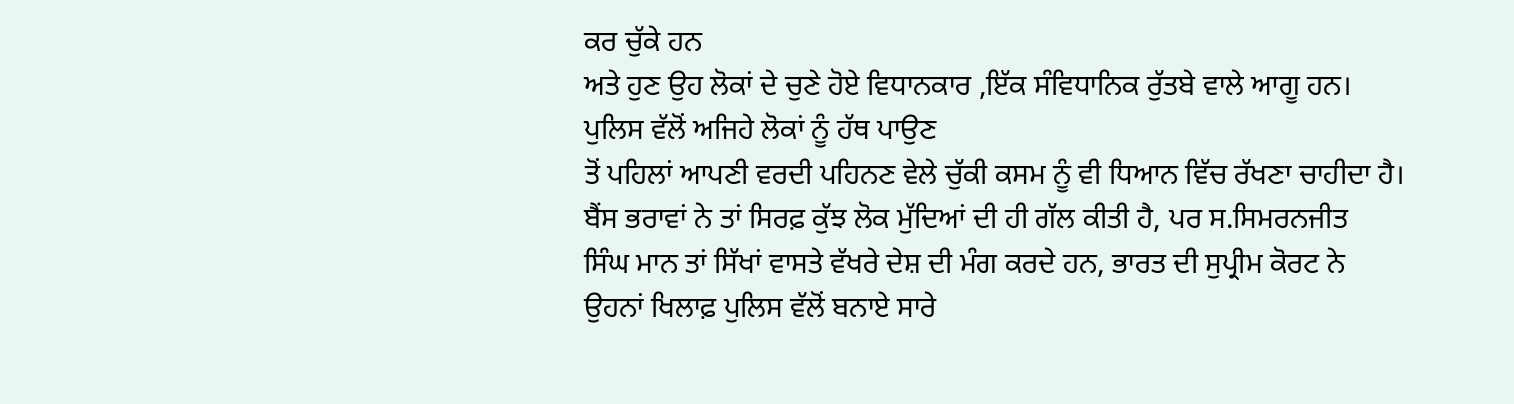ਕਰ ਚੁੱਕੇ ਹਨ
ਅਤੇ ਹੁਣ ਉਹ ਲੋਕਾਂ ਦੇ ਚੁਣੇ ਹੋਏ ਵਿਧਾਨਕਾਰ ,ਇੱਕ ਸੰਵਿਧਾਨਿਕ ਰੁੱਤਬੇ ਵਾਲੇ ਆਗੂ ਹਨ।
ਪੁਲਿਸ ਵੱਲੋਂ ਅਜਿਹੇ ਲੋਕਾਂ ਨੂੰ ਹੱਥ ਪਾਉਣ
ਤੋਂ ਪਹਿਲਾਂ ਆਪਣੀ ਵਰਦੀ ਪਹਿਨਣ ਵੇਲੇ ਚੁੱਕੀ ਕਸਮ ਨੂੰ ਵੀ ਧਿਆਨ ਵਿੱਚ ਰੱਖਣਾ ਚਾਹੀਦਾ ਹੈ।
ਬੈਂਸ ਭਰਾਵਾਂ ਨੇ ਤਾਂ ਸਿਰਫ਼ ਕੁੱਝ ਲੋਕ ਮੁੱਦਿਆਂ ਦੀ ਹੀ ਗੱਲ ਕੀਤੀ ਹੈ, ਪਰ ਸ.ਸਿਮਰਨਜੀਤ
ਸਿੰਘ ਮਾਨ ਤਾਂ ਸਿੱਖਾਂ ਵਾਸਤੇ ਵੱਖਰੇ ਦੇਸ਼ ਦੀ ਮੰਗ ਕਰਦੇ ਹਨ, ਭਾਰਤ ਦੀ ਸੁਪ੍ਰੀਮ ਕੋਰਟ ਨੇ
ਉਹਨਾਂ ਖਿਲਾਫ਼ ਪੁਲਿਸ ਵੱਲੋਂ ਬਨਾਏ ਸਾਰੇ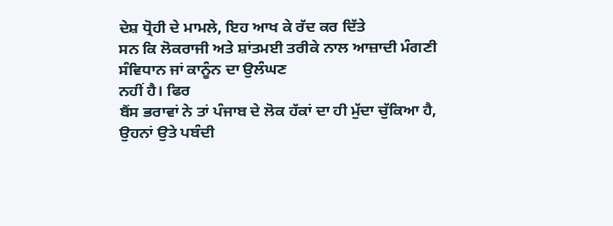ਦੇਸ਼ ਧ੍ਰੋਹੀ ਦੇ ਮਾਮਲੇ, ਇਹ ਆਖ ਕੇ ਰੱਦ ਕਰ ਦਿੱਤੇ
ਸਨ ਕਿ ਲੋਕਰਾਜੀ ਅਤੇ ਸ਼ਾਂਤਮਈ ਤਰੀਕੇ ਨਾਲ ਆਜ਼ਾਦੀ ਮੰਗਣੀ ਸੰਵਿਧਾਨ ਜਾਂ ਕਾਨੂੰਨ ਦਾ ਉਲੰਘਣ
ਨਹੀਂ ਹੈ। ਫਿਰ
ਬੈਂਸ ਭਰਾਵਾਂ ਨੇ ਤਾਂ ਪੰਜਾਬ ਦੇ ਲੋਕ ਹੱਕਾਂ ਦਾ ਹੀ ਮੁੱਦਾ ਚੁੱਕਿਆ ਹੈ, ਉਹਨਾਂ ਉਤੇ ਪਬੰਦੀ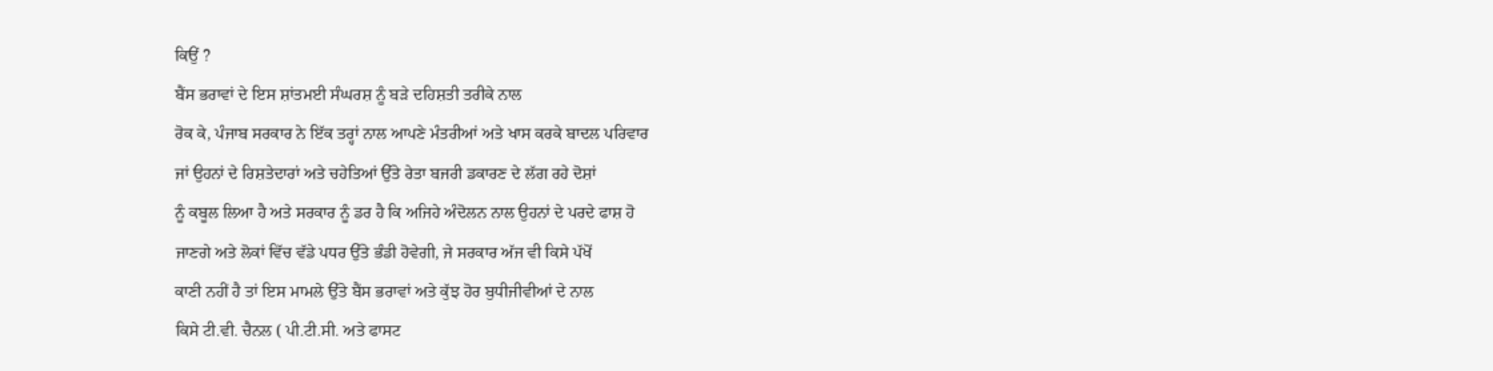ਕਿਉਂ ?
ਬੈਂਸ ਭਰਾਵਾਂ ਦੇ ਇਸ ਸ਼ਾਂਤਮਈ ਸੰਘਰਸ਼ ਨੂੰ ਬੜੇ ਦਹਿਸ਼ਤੀ ਤਰੀਕੇ ਨਾਲ
ਰੋਕ ਕੇ, ਪੰਜਾਬ ਸਰਕਾਰ ਨੇ ਇੱਕ ਤਰ੍ਹਾਂ ਨਾਲ ਆਪਣੇ ਮੰਤਰੀਆਂ ਅਤੇ ਖਾਸ ਕਰਕੇ ਬਾਦਲ ਪਰਿਵਾਰ
ਜਾਂ ਉਹਨਾਂ ਦੇ ਰਿਸ਼ਤੇਦਾਰਾਂ ਅਤੇ ਚਹੇਤਿਆਂ ਉੱਤੇ ਰੇਤਾ ਬਜਰੀ ਡਕਾਰਣ ਦੇ ਲੱਗ ਰਹੇ ਦੋਸ਼ਾਂ
ਨੂੰ ਕਬੂਲ ਲਿਆ ਹੈ ਅਤੇ ਸਰਕਾਰ ਨੂੰ ਡਰ ਹੈ ਕਿ ਅਜਿਹੇ ਅੰਦੋਲਨ ਨਾਲ ਉਹਨਾਂ ਦੇ ਪਰਦੇ ਫਾਸ਼ ਹੋ
ਜਾਣਗੇ ਅਤੇ ਲੋਕਾਂ ਵਿੱਚ ਵੱਡੇ ਪਧਰ ਉੱਤੇ ਭੰਡੀ ਹੋਵੇਗੀ, ਜੇ ਸਰਕਾਰ ਅੱਜ ਵੀ ਕਿਸੇ ਪੱਖੋਂ
ਕਾਣੀ ਨਹੀਂ ਹੈ ਤਾਂ ਇਸ ਮਾਮਲੇ ਉੱਤੇ ਬੈਂਸ ਭਰਾਵਾਂ ਅਤੇ ਕੁੱਝ ਹੋਰ ਬੁਧੀਜੀਵੀਆਂ ਦੇ ਨਾਲ
ਕਿਸੇ ਟੀ.ਵੀ. ਚੈਨਲ ( ਪੀ.ਟੀ.ਸੀ. ਅਤੇ ਫਾਸਟ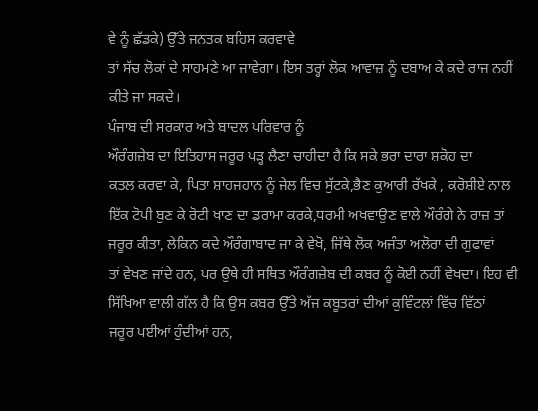ਵੇ ਨੂੰ ਛੱਡਕੇ) ਉੱਤੇ ਜਨਤਕ ਬਹਿਸ ਕਰਵਾਵੇ
ਤਾਂ ਸੱਚ ਲੋਕਾਂ ਦੇ ਸਾਹਮਣੇ ਆ ਜਾਵੇਗਾ। ਇਸ ਤਰ੍ਹਾਂ ਲੋਕ ਆਵਾਜ਼ ਨੂੰ ਦਬਾਅ ਕੇ ਕਦੇ ਰਾਜ ਨਹੀਂ
ਕੀਤੇ ਜਾ ਸਕਦੇ।
ਪੰਜਾਬ ਦੀ ਸਰਕਾਰ ਅਤੇ ਬਾਦਲ ਪਰਿਵਾਰ ਨੂੰ
ਔਰੰਗਜ਼ੇਬ ਦਾ ਇਤਿਹਾਸ ਜਰੂਰ ਪੜ੍ਹ ਲੈਣਾ ਚਾਹੀਦਾ ਹੈ ਕਿ ਸਕੇ ਭਰਾ ਦਾਰਾ ਸ਼ਕੋਹ ਦਾ
ਕਤਲ ਕਰਵਾ ਕੇ, ਪਿਤਾ ਸ਼ਾਹਜਹਾਨ ਨੂੰ ਜੇਲ ਵਿਚ ਸੁੱਟਕੇ,ਭੈਣ ਕੁਆਰੀ ਰੱਖਕੇ , ਕਰੋਸ਼ੀਏ ਨਾਲ
ਇੱਕ ਟੋਪੀ ਬੁਣ ਕੇ ਰੋਟੀ ਖਾਣ ਦਾ ਡਰਾਮਾ ਕਰਕੇ,ਧਰਮੀ ਅਖਵਾਉਣ ਵਾਲੇ ਔਰੰਗੇ ਨੇ ਰਾਜ਼ ਤਾਂ
ਜਰੂਰ ਕੀਤਾ, ਲੇਕਿਨ ਕਦੇ ਔਰੰਗਾਬਾਦ ਜਾ ਕੇ ਵੇਖੋ, ਜਿੱਥੇ ਲੋਕ ਅਜੰਤਾ ਅਲੋਰਾ ਦੀ ਗੁਫਾਵਾਂ
ਤਾਂ ਵੇਖਣ ਜਾਂਦੇ ਹਨ, ਪਰ ਉਥੇ ਹੀ ਸਥਿਤ ਔਰੰਗਜ਼ੇਬ ਦੀ ਕਬਰ ਨੂੰ ਕੋਈ ਨਹੀਂ ਵੇਖਦਾ। ਇਹ ਵੀ
ਸਿੱਖਿਆ ਵਾਲੀ ਗੱਲ ਹੈ ਕਿ ਉਸ ਕਬਰ ਉੱਤੇ ਅੱਜ ਕਬੂਤਰਾਂ ਦੀਆਂ ਕੁਵਿੰਟਲਾਂ ਵਿੱਚ ਵਿੱਠਾਂ
ਜਰੂਰ ਪਈਆਂ ਹੁੰਦੀਆਂ ਹਨ,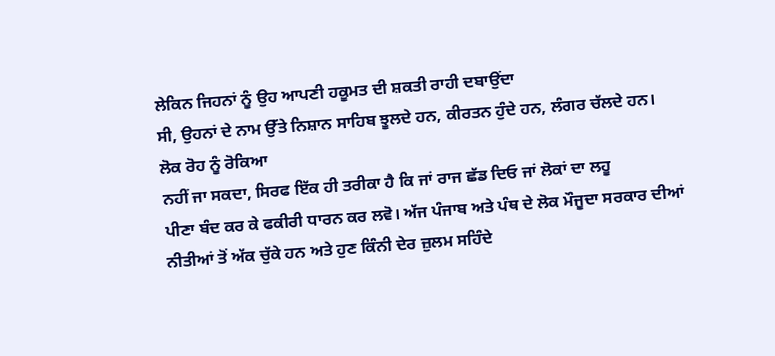ਲੇਕਿਨ ਜਿਹਨਾਂ ਨੂੰ ਉਹ ਆਪਣੀ ਹਕੂਮਤ ਦੀ ਸ਼ਕਤੀ ਰਾਹੀ ਦਬਾਉਂਦਾ
ਸੀ, ਉਹਨਾਂ ਦੇ ਨਾਮ ਉੱਤੇ ਨਿਸ਼ਾਨ ਸਾਹਿਬ ਝੂਲਦੇ ਹਨ, ਕੀਰਤਨ ਹੁੰਦੇ ਹਨ, ਲੰਗਰ ਚੱਲਦੇ ਹਨ।
ਲੋਕ ਰੋਹ ਨੂੰ ਰੋਕਿਆ
ਨਹੀਂ ਜਾ ਸਕਦਾ, ਸਿਰਫ ਇੱਕ ਹੀ ਤਰੀਕਾ ਹੈ ਕਿ ਜਾਂ ਰਾਜ ਛੱਡ ਦਿਓ ਜਾਂ ਲੋਕਾਂ ਦਾ ਲਹੂ
ਪੀਣਾ ਬੰਦ ਕਰ ਕੇ ਫਕੀਰੀ ਧਾਰਨ ਕਰ ਲਵੋ। ਅੱਜ ਪੰਜਾਬ ਅਤੇ ਪੰਥ ਦੇ ਲੋਕ ਮੌਜੂਦਾ ਸਰਕਾਰ ਦੀਆਂ
ਨੀਤੀਆਂ ਤੋਂ ਅੱਕ ਚੁੱਕੇ ਹਨ ਅਤੇ ਹੁਣ ਕਿੰਨੀ ਦੇਰ ਜ਼ੁਲਮ ਸਹਿੰਦੇ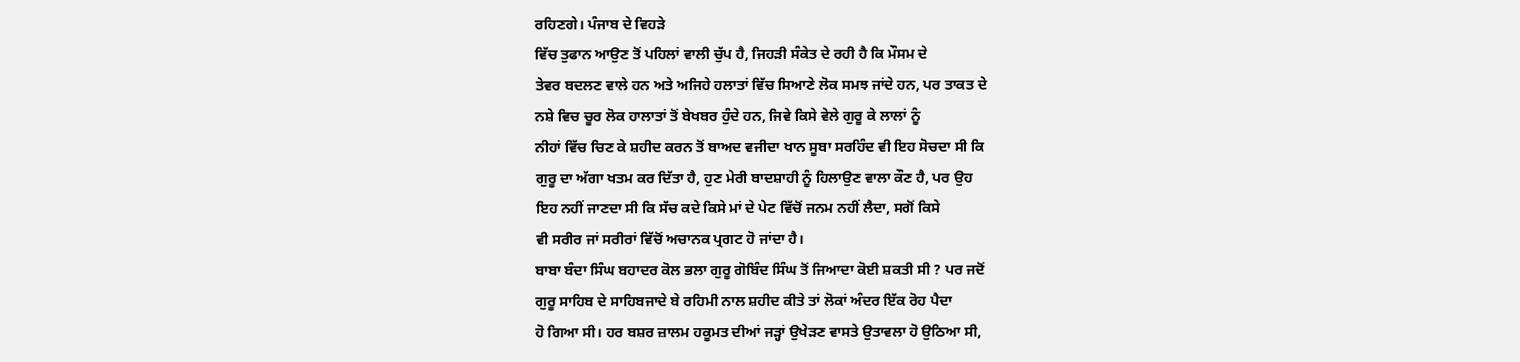ਰਹਿਣਗੇ। ਪੰਜਾਬ ਦੇ ਵਿਹੜੇ
ਵਿੱਚ ਤੁਫਾਨ ਆਉਣ ਤੋਂ ਪਹਿਲਾਂ ਵਾਲੀ ਚੁੱਪ ਹੈ, ਜਿਹੜੀ ਸੰਕੇਤ ਦੇ ਰਹੀ ਹੈ ਕਿ ਮੌਸਮ ਦੇ
ਤੇਵਰ ਬਦਲਣ ਵਾਲੇ ਹਨ ਅਤੇ ਅਜਿਹੇ ਹਲਾਤਾਂ ਵਿੱਚ ਸਿਆਣੇ ਲੋਕ ਸਮਝ ਜਾਂਦੇ ਹਨ, ਪਰ ਤਾਕਤ ਦੇ
ਨਸ਼ੇ ਵਿਚ ਚੂਰ ਲੋਕ ਹਾਲਾਤਾਂ ਤੋਂ ਬੇਖਬਰ ਹੁੰਦੇ ਹਨ, ਜਿਵੇ ਕਿਸੇ ਵੇਲੇ ਗੁਰੂ ਕੇ ਲਾਲਾਂ ਨੂੰ
ਨੀਹਾਂ ਵਿੱਚ ਚਿਣ ਕੇ ਸ਼ਹੀਦ ਕਰਨ ਤੋਂ ਬਾਅਦ ਵਜੀਦਾ ਖਾਨ ਸੂਬਾ ਸਰਹਿੰਦ ਵੀ ਇਹ ਸੋਚਦਾ ਸੀ ਕਿ
ਗੁਰੂ ਦਾ ਅੱਗਾ ਖਤਮ ਕਰ ਦਿੱਤਾ ਹੈ, ਹੁਣ ਮੇਰੀ ਬਾਦਸ਼ਾਹੀ ਨੂੰ ਹਿਲਾਉਣ ਵਾਲਾ ਕੌਣ ਹੈ, ਪਰ ਉਹ
ਇਹ ਨਹੀਂ ਜਾਣਦਾ ਸੀ ਕਿ ਸੱਚ ਕਦੇ ਕਿਸੇ ਮਾਂ ਦੇ ਪੇਟ ਵਿੱਚੋਂ ਜਨਮ ਨਹੀਂ ਲੈਦਾ, ਸਗੋਂ ਕਿਸੇ
ਵੀ ਸਰੀਰ ਜਾਂ ਸਰੀਰਾਂ ਵਿੱਚੋਂ ਅਚਾਨਕ ਪ੍ਰਗਟ ਹੋ ਜਾਂਦਾ ਹੈ।
ਬਾਬਾ ਬੰਦਾ ਸਿੰਘ ਬਹਾਦਰ ਕੋਲ ਭਲਾ ਗੁਰੂ ਗੋਬਿੰਦ ਸਿੰਘ ਤੋਂ ਜਿਆਦਾ ਕੋਈ ਸ਼ਕਤੀ ਸੀ ? ਪਰ ਜਦੋਂ
ਗੁਰੂ ਸਾਹਿਬ ਦੇ ਸਾਹਿਬਜਾਦੇ ਬੇ ਰਹਿਮੀ ਨਾਲ ਸ਼ਹੀਦ ਕੀਤੇ ਤਾਂ ਲੋਕਾਂ ਅੰਦਰ ਇੱਕ ਰੋਹ ਪੈਦਾ
ਹੋ ਗਿਆ ਸੀ। ਹਰ ਬਸ਼ਰ ਜ਼ਾਲਮ ਹਕੂਮਤ ਦੀਆਂ ਜੜ੍ਹਾਂ ਉਖੇੜਣ ਵਾਸਤੇ ਉਤਾਵਲਾ ਹੋ ਉਠਿਆ ਸੀ,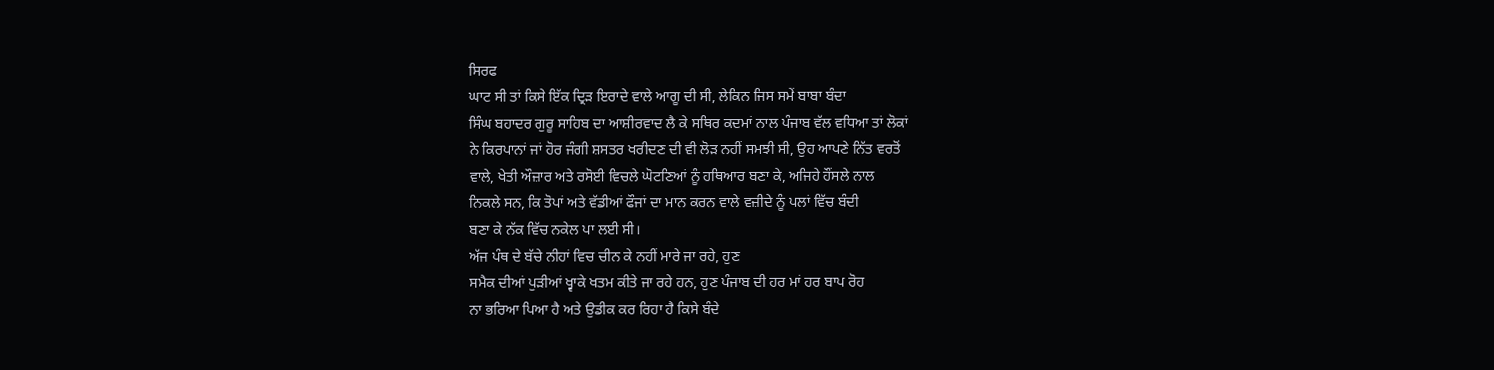ਸਿਰਫ
ਘਾਟ ਸੀ ਤਾਂ ਕਿਸੇ ਇੱਕ ਦ੍ਰਿੜ ਇਰਾਦੇ ਵਾਲੇ ਆਗੂ ਦੀ ਸੀ, ਲੇਕਿਨ ਜਿਸ ਸਮੇਂ ਬਾਬਾ ਬੰਦਾ
ਸਿੰਘ ਬਹਾਦਰ ਗੁਰੂ ਸਾਹਿਬ ਦਾ ਆਸ਼ੀਰਵਾਦ ਲੈ ਕੇ ਸਥਿਰ ਕਦਮਾਂ ਨਾਲ ਪੰਜਾਬ ਵੱਲ ਵਧਿਆ ਤਾਂ ਲੋਕਾਂ
ਨੇ ਕਿਰਪਾਨਾਂ ਜਾਂ ਹੋਰ ਜੰਗੀ ਸ਼ਸਤਰ ਖਰੀਦਣ ਦੀ ਵੀ ਲੋੜ ਨਹੀਂ ਸਮਝੀ ਸੀ, ਉਹ ਆਪਣੇ ਨਿੱਤ ਵਰਤੋਂ
ਵਾਲੇ, ਖੇਤੀ ਔਜ਼ਾਰ ਅਤੇ ਰਸੋਈ ਵਿਚਲੇ ਘੋਟਣਿਆਂ ਨੂੰ ਹਥਿਆਰ ਬਣਾ ਕੇ, ਅਜਿਹੇ ਹੌਂਸਲੇ ਨਾਲ
ਨਿਕਲੇ ਸਨ, ਕਿ ਤੋਪਾਂ ਅਤੇ ਵੱਡੀਆਂ ਫੌਜਾਂ ਦਾ ਮਾਨ ਕਰਨ ਵਾਲੇ ਵਜ਼ੀਦੇ ਨੂੰ ਪਲਾਂ ਵਿੱਚ ਬੰਦੀ
ਬਣਾ ਕੇ ਨੱਕ ਵਿੱਚ ਨਕੇਲ ਪਾ ਲਈ ਸੀ।
ਅੱਜ ਪੰਥ ਦੇ ਬੱਚੇ ਨੀਹਾਂ ਵਿਚ ਚੀਨ ਕੇ ਨਹੀਂ ਮਾਰੇ ਜਾ ਰਹੇ, ਹੁਣ
ਸਮੈਕ ਦੀਆਂ ਪੁੜੀਆਂ ਖ੍ਵਾਕੇ ਖਤਮ ਕੀਤੇ ਜਾ ਰਹੇ ਹਨ, ਹੁਣ ਪੰਜਾਬ ਦੀ ਹਰ ਮਾਂ ਹਰ ਬਾਪ ਰੋਹ
ਨਾ ਭਰਿਆ ਪਿਆ ਹੈ ਅਤੇ ਉਡੀਕ ਕਰ ਰਿਹਾ ਹੈ ਕਿਸੇ ਬੰਦੇ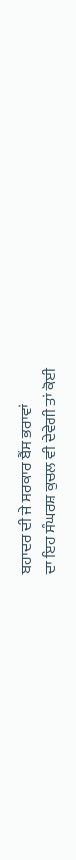ਬਹਾਦਰ ਦੀ ਜੇ ਸਰਕਾਰ ਬੈਂਸ ਭਰਾਵਾਂ
ਦਾ ਇਹ ਸੰਘਰਸ਼ ਕੁਚਲ ਵੀ ਦੇਵੇਗੀ ਤਾਂ ਕੋਈ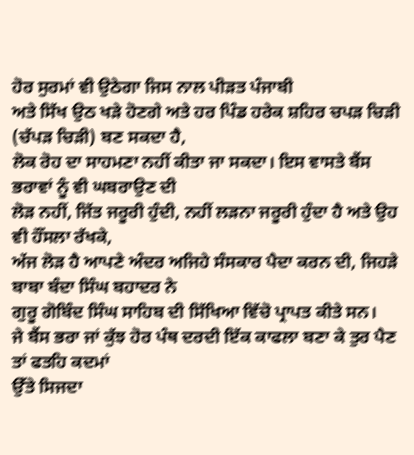ਹੋਰ ਸੁਰਮਾਂ ਵੀ ਉਠੇਗਾ ਜਿਸ ਨਾਲ ਪੀੜਤ ਪੰਜਾਬੀ
ਅਤੇ ਸਿੱਖ ਉਠ ਖੜੇ ਹੋਣਗੇ ਅਤੇ ਹਰ ਪਿੰਡ ਹਰੇਕ ਸ਼ਹਿਰ ਚਪੜ ਚਿੜੀ (ਚੱਪੜ ਚਿੜੀ) ਬਣ ਸਕਦਾ ਹੈ,
ਲੋਕ ਰੋਹ ਦਾ ਸਾਹਮਣਾ ਨਹੀਂ ਕੀਤਾ ਜਾ ਸਕਦਾ। ਇਸ ਵਾਸਤੇ ਬੈਂਸ ਭਰਾਵਾਂ ਨੂੰ ਵੀ ਘਬਰਾਉਣ ਦੀ
ਲੋੜ ਨਹੀਂ, ਜਿੱਤ ਜਰੂਰੀ ਹੁੰਦੀ, ਨਹੀਂ ਲੜਨਾ ਜਰੂਰੀ ਹੁੰਦਾ ਹੈ ਅਤੇ ਉਹ ਵੀ ਹੌਂਸਲਾ ਰੱਖਕੇ,
ਅੱਜ ਲੋੜ ਹੈ ਆਪਣੇ ਅੰਦਰ ਅਜਿਹੇ ਸੰਸਕਾਰ ਪੈਦਾ ਕਰਨ ਦੀ, ਜਿਹੜੇ ਬਾਬਾ ਬੰਦਾ ਸਿੰਘ ਬਹਾਦਰ ਨੇ
ਗੁਰੂ ਗੋਬਿੰਦ ਸਿੰਘ ਸਾਹਿਬ ਦੀ ਸਿੱਖਿਆ ਵਿੱਚੋ ਪ੍ਰਾਪਤ ਕੀਤੇ ਸਨ।
ਜੇ ਬੈਂਸ ਭਰਾ ਜਾਂ ਕੁੱਝ ਹੋਰ ਪੰਥ ਦਰਦੀ ਇੱਕ ਕਾਫਲਾ ਬਣਾ ਕੇ ਤੁਰ ਪੈਣ ਤਾਂ ਫਤਹਿ ਕਦਮਾਂ
ਉੱਤੇ ਸਿਜਦਾ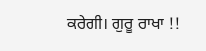ਕਰੇਗੀ। ਗੁਰੂ ਰਾਖਾ !!